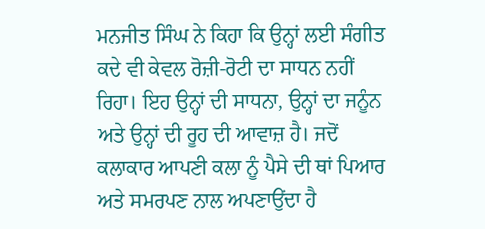ਮਨਜੀਤ ਸਿੰਘ ਨੇ ਕਿਹਾ ਕਿ ਉਨ੍ਹਾਂ ਲਈ ਸੰਗੀਤ ਕਦੇ ਵੀ ਕੇਵਲ ਰੋਜ਼ੀ-ਰੋਟੀ ਦਾ ਸਾਧਨ ਨਹੀਂ ਰਿਹਾ। ਇਹ ਉਨ੍ਹਾਂ ਦੀ ਸਾਧਨਾ, ਉਨ੍ਹਾਂ ਦਾ ਜਨੂੰਨ ਅਤੇ ਉਨ੍ਹਾਂ ਦੀ ਰੂਹ ਦੀ ਆਵਾਜ਼ ਹੈ। ਜਦੋਂ ਕਲਾਕਾਰ ਆਪਣੀ ਕਲਾ ਨੂੰ ਪੈਸੇ ਦੀ ਥਾਂ ਪਿਆਰ ਅਤੇ ਸਮਰਪਣ ਨਾਲ ਅਪਣਾਉਂਦਾ ਹੈ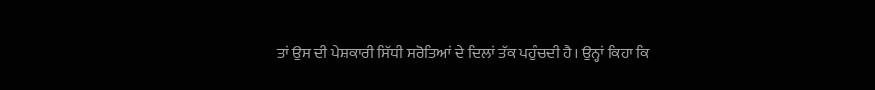ਤਾਂ ਉਸ ਦੀ ਪੇਸ਼ਕਾਰੀ ਸਿੱਧੀ ਸਰੋਤਿਆਂ ਦੇ ਦਿਲਾਂ ਤੱਕ ਪਹੁੰਚਦੀ ਹੈ। ਉਨ੍ਹਾਂ ਕਿਹਾ ਕਿ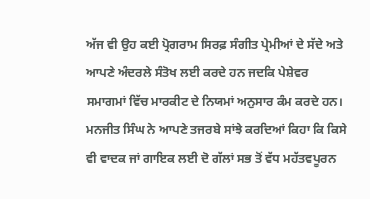ਅੱਜ ਵੀ ਉਹ ਕਈ ਪ੍ਰੋਗਰਾਮ ਸਿਰਫ਼ ਸੰਗੀਤ ਪ੍ਰੇਮੀਆਂ ਦੇ ਸੱਦੇ ਅਤੇ ਆਪਣੇ ਅੰਦਰਲੇ ਸੰਤੋਖ ਲਈ ਕਰਦੇ ਹਨ ਜਦਕਿ ਪੇਸ਼ੇਵਰ ਸਮਾਗਮਾਂ ਵਿੱਚ ਮਾਰਕੀਟ ਦੇ ਨਿਯਮਾਂ ਅਨੁਸਾਰ ਕੰਮ ਕਰਦੇ ਹਨ।
ਮਨਜੀਤ ਸਿੰਘ ਨੇ ਆਪਣੇ ਤਜਰਬੇ ਸਾਂਝੇ ਕਰਦਿਆਂ ਕਿਹਾ ਕਿ ਕਿਸੇ ਵੀ ਵਾਦਕ ਜਾਂ ਗਾਇਕ ਲਈ ਦੋ ਗੱਲਾਂ ਸਭ ਤੋਂ ਵੱਧ ਮਹੱਤਵਪੂਰਨ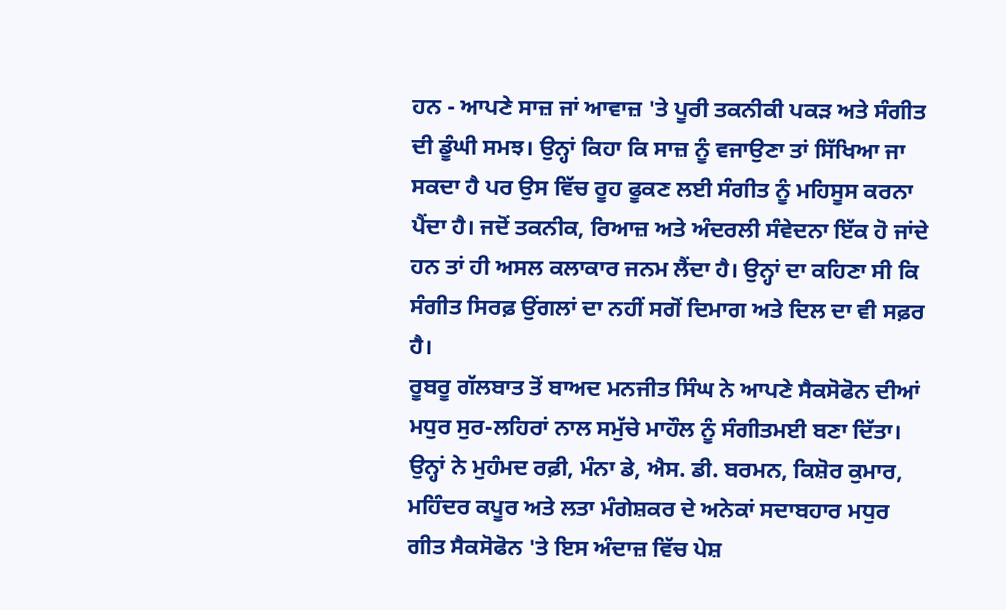ਹਨ - ਆਪਣੇ ਸਾਜ਼ ਜਾਂ ਆਵਾਜ਼ 'ਤੇ ਪੂਰੀ ਤਕਨੀਕੀ ਪਕੜ ਅਤੇ ਸੰਗੀਤ ਦੀ ਡੂੰਘੀ ਸਮਝ। ਉਨ੍ਹਾਂ ਕਿਹਾ ਕਿ ਸਾਜ਼ ਨੂੰ ਵਜਾਉਣਾ ਤਾਂ ਸਿੱਖਿਆ ਜਾ ਸਕਦਾ ਹੈ ਪਰ ਉਸ ਵਿੱਚ ਰੂਹ ਫੂਕਣ ਲਈ ਸੰਗੀਤ ਨੂੰ ਮਹਿਸੂਸ ਕਰਨਾ ਪੈਂਦਾ ਹੈ। ਜਦੋਂ ਤਕਨੀਕ, ਰਿਆਜ਼ ਅਤੇ ਅੰਦਰਲੀ ਸੰਵੇਦਨਾ ਇੱਕ ਹੋ ਜਾਂਦੇ ਹਨ ਤਾਂ ਹੀ ਅਸਲ ਕਲਾਕਾਰ ਜਨਮ ਲੈਂਦਾ ਹੈ। ਉਨ੍ਹਾਂ ਦਾ ਕਹਿਣਾ ਸੀ ਕਿ ਸੰਗੀਤ ਸਿਰਫ਼ ਉਂਗਲਾਂ ਦਾ ਨਹੀਂ ਸਗੋਂ ਦਿਮਾਗ ਅਤੇ ਦਿਲ ਦਾ ਵੀ ਸਫ਼ਰ ਹੈ।
ਰੂਬਰੂ ਗੱਲਬਾਤ ਤੋਂ ਬਾਅਦ ਮਨਜੀਤ ਸਿੰਘ ਨੇ ਆਪਣੇ ਸੈਕਸੋਫੋਨ ਦੀਆਂ ਮਧੁਰ ਸੁਰ-ਲਹਿਰਾਂ ਨਾਲ ਸਮੁੱਚੇ ਮਾਹੌਲ ਨੂੰ ਸੰਗੀਤਮਈ ਬਣਾ ਦਿੱਤਾ। ਉਨ੍ਹਾਂ ਨੇ ਮੁਹੰਮਦ ਰਫ਼ੀ, ਮੰਨਾ ਡੇ, ਐਸ. ਡੀ. ਬਰਮਨ, ਕਿਸ਼ੋਰ ਕੁਮਾਰ, ਮਹਿੰਦਰ ਕਪੂਰ ਅਤੇ ਲਤਾ ਮੰਗੇਸ਼ਕਰ ਦੇ ਅਨੇਕਾਂ ਸਦਾਬਹਾਰ ਮਧੁਰ ਗੀਤ ਸੈਕਸੋਫੋਨ 'ਤੇ ਇਸ ਅੰਦਾਜ਼ ਵਿੱਚ ਪੇਸ਼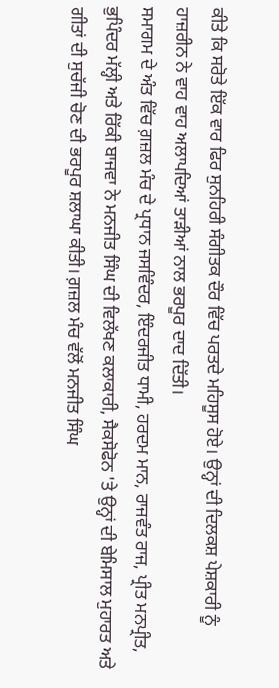ਕੀਤੇ ਕਿ ਸਰੋਤੇ ਇੱਕ ਵਾਰ ਫਿਰ ਸੁਨਹਿਰੀ ਸੰਗੀਤਕ ਦੌਰ ਵਿੱਚ ਪਰਤਦੇ ਮਹਿਸੂਸ ਹੋਏ। ਉਨ੍ਹਾਂ ਦੀ ਦਿਲਕਸ਼ ਪੇਸ਼ਕਾਰੀ ਨੂੰ ਹਾਜ਼ਰੀਨ ਨੇ ਵਾਹ ਵਾਹ ਅਲਾਪਦਿਆਂ ਤਾੜੀਆਂ ਨਾਲ ਭਰਪੂਰ ਦਾਦ ਦਿੱਤੀ।
ਸਮਾਗਮ ਦੇ ਅੰਤ ਵਿੱਚ ਗ਼ਜ਼ਲ ਮੰਚ ਦੇ ਪ੍ਰਧਾਨ ਜਸਵਿੰਦਰ, ਇੰਦਰਜੀਤ ਧਾਮੀ, ਹਰਦਮ ਮਾਨ, ਰਾਜਵੰਤ ਰਾਜ, ਪ੍ਰੀਤ ਮਨਪ੍ਰੀਤ, ਭੁਪਿੰਦਰ ਮੱਲ੍ਹੀ ਅਤੇ ਰਿੱਕੀ ਬਾਜਵਾ ਨੇ ਮਨਜੀਤ ਸਿੰਘ ਦੀ ਵਿਲੱਖਣ ਕਲਾਕਾਰੀ, ਸੈਕਸੋਫੋਨ 'ਤੇ ਉਨ੍ਹਾਂ ਦੀ ਬੇਮਿਸਾਲ ਮੁਹਾਰਤ ਅਤੇ ਗੀਤਾਂ ਦੀ ਸੁਚੱਜੀ ਚੋਣ ਦੀ ਭਰਪੂਰ ਸ਼ਲਾਘਾ ਕੀਤੀ। ਗ਼ਜ਼ਲ ਮੰਚ ਵੱਲੋਂ ਮਨਜੀਤ ਸਿੰਘ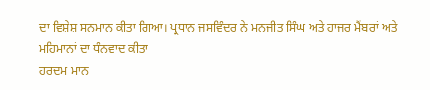ਦਾ ਵਿਸ਼ੇਸ਼ ਸਨਮਾਨ ਕੀਤਾ ਗਿਆ। ਪ੍ਰਧਾਨ ਜਸਵਿੰਦਰ ਨੇ ਮਨਜੀਤ ਸਿੰਘ ਅਤੇ ਹਾਜਰ ਮੈਂਬਰਾਂ ਅਤੇ ਮਹਿਮਾਨਾਂ ਦਾ ਧੰਨਵਾਦ ਕੀਤਾ
ਹਰਦਮ ਮਾਨ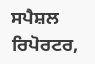ਸਪੈਸ਼ਲ ਰਿਪੋਰਟਰ,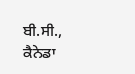ਬੀ.ਸੀ., ਕੈਨੇਡਾ